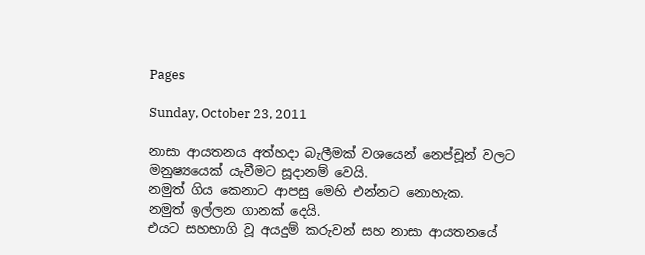Pages

Sunday, October 23, 2011

නාසා ආයතනය අත්හදා බැලීමක් වශයෙන් නෙප්චූන් වලට මනුෂ්‍යයෙක් යැවීමට සූදානම් වෙයි.
නමුත් ගිය කෙනාට ආපසු මෙහි එන්නට නොහැක.
නමුත් ඉල්ලන ගානක් දෙයි.
එයට සහභාගි වූ අයදුම් කරුවන් සහ නාසා ආයතනයේ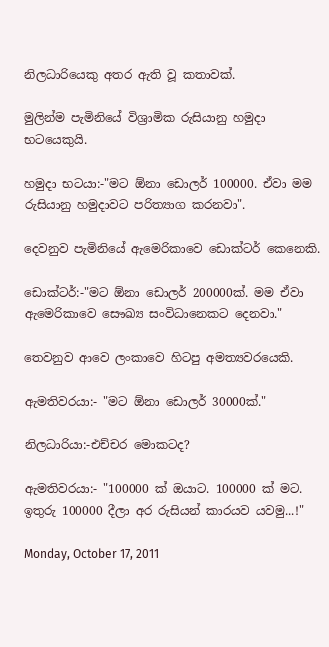නිලධාරියෙකු අතර ඇති වූ කතාවක්.

මුලින්ම පැමිනියේ විශ්‍රාමික රුසියානු හමුදා භටයෙකුයි.

හමුදා භටයා:-"මට ඕනා ඩොලර් 100000. ඒවා මම රුසියානු හමුදාවට පරිත්‍යාග කරනවා".

දෙවනුව පැමිනියේ ඇමෙරිකාවෙ ඩොක්ටර් කෙනෙකි.

ඩොක්ටර්:-"මට ඕනා ඩොලර් 200000ක්. මම ඒවා ඇමෙරිකාවෙ සෞඛ්‍ය සංවිධානෙකට දෙනවා."

තෙවනුව ආවෙ ලංකාවෙ හිටපු අමත්‍යවරයෙකි.

ඇමතිවරයා:- "මට ඕනා ඩොලර් 30000ක්."

නිලධාරියා:-එච්චර මොකටද?

ඇමතිවරයා:- "100000 ක් ඔයාට. 100000 ක් මට. ඉතුරු 100000 දීලා අර රුසියන් කාරයව යවමු...!"

Monday, October 17, 2011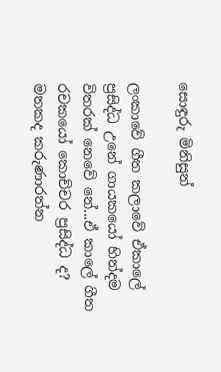සොඳුරු මිනිසුන්

ලංකාවේ ගීත කලාවේ ඒකාලේ ප්‍රසිද්ධ උනේ ගායකයෝ හින්දම විතරක් නෙවේ නේ...ඒ කාලේ ගීත රචකයෝ කොච්චර ප්‍රසිද්ධ ද? මතකද කරුණාරත්න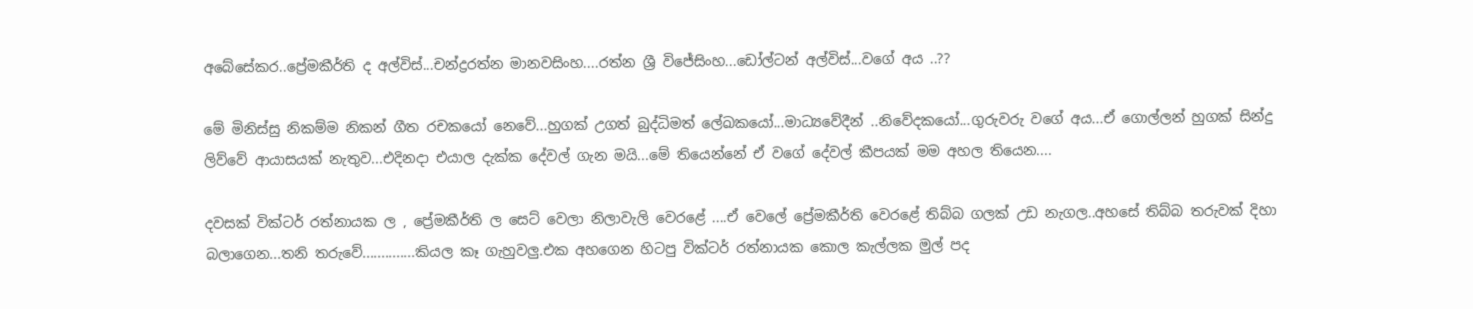අබේසේකර..ප්‍රේමකීර්ති ද අල්විස්...චන්ද්‍රරත්න මානවසිංහ....රත්න ශ්‍රී විජේසිංහ...ඩෝල්ටන් අල්විස්...වගේ අය ..??

මේ මිනිස්සු නිකම්ම නිකන් ගීත රචකයෝ නෙවේ...හුගක් උගත් බුද්ධිමත් ලේඛකයෝ...මාධ්‍යවේදීන් ..නිවේදකයෝ...ගුරුවරු වගේ අය...ඒ ගොල්ලන් හුගක් සින්දු ලිව්වේ ආයාසයක් නැතුව...එදිනදා එයාල දැක්ක දේවල් ගැන මයි...මේ තියෙන්නේ ඒ වගේ දේවල් කීපයක් මම අහල තියෙන....

දවසක් වික්ටර් රත්නායක ල , ප්‍රේමකීර්ති ල සෙට් වෙලා නිලාවැලි වෙරළේ ....ඒ වෙලේ ප්‍රේමකීර්ති වෙරළේ තිබ්බ ගලක් උඩ නැගල..අහසේ තිබ්බ තරුවක් දිහා බලාගෙන...තනි තරුවේ..............කියල කෑ ගැහුවලු.එක අහගෙන හිටපු වික්ටර් රත්නායක කොල කැල්ලක මුල් පද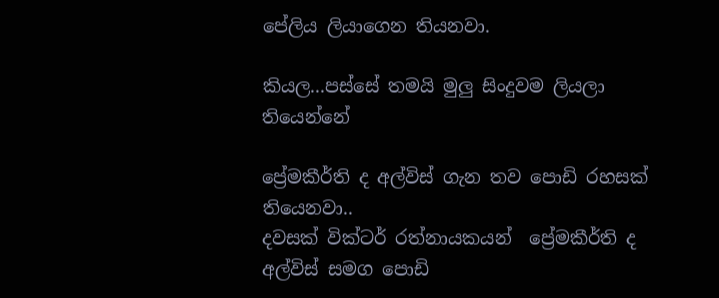පේලිය ලියාගෙන තියනවා.

කියල...පස්සේ තමයි මුලු සිංදුවම ලියලා තියෙන්නේ

ප්‍රේමකීර්ති ද අල්විස් ගැන තව පොඩි රහසක් තියෙනවා..
දවසක් වික්ටර් රත්නායකයන්  ප්‍රේමකීර්ති ද අල්විස් සමග පොඩි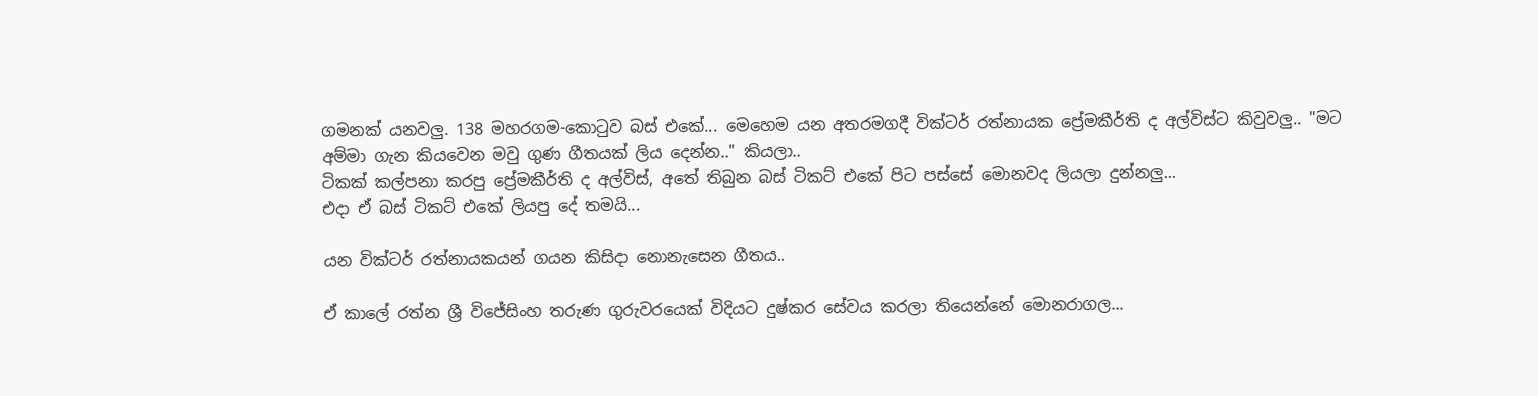ගමනක් යනවලු. 138 මහරගම-කොටුව බස් එකේ... මෙහෙම යන අතරමගදී වික්ටර් රත්නායක ප්‍රේමකීර්ති ද අල්විස්ට කිවුවලු.. "මට අම්මා ගැන කියවෙන මවු ගුණ ගීතයක් ලිය දෙන්න.." කියලා..
ටිකක් කල්පනා කරපු ප්‍රේමකීර්ති ද අල්විස්, අතේ තිබුන බස් ටිකට් එකේ පිට පස්සේ මොනවද ලියලා දුන්නලු...
එදා ඒ බස් ටිකට් එකේ ලියපු දේ තමයි...

යන වික්ටර් රත්නායකයන් ගයන කිසිදා නොනැසෙන ගීතය..

ඒ කාලේ රත්න ශ්‍රී විජේසිංහ තරුණ ගුරුවරයෙක් විදියට දුෂ්කර සේවය කරලා තියෙන්නේ මොනරාගල...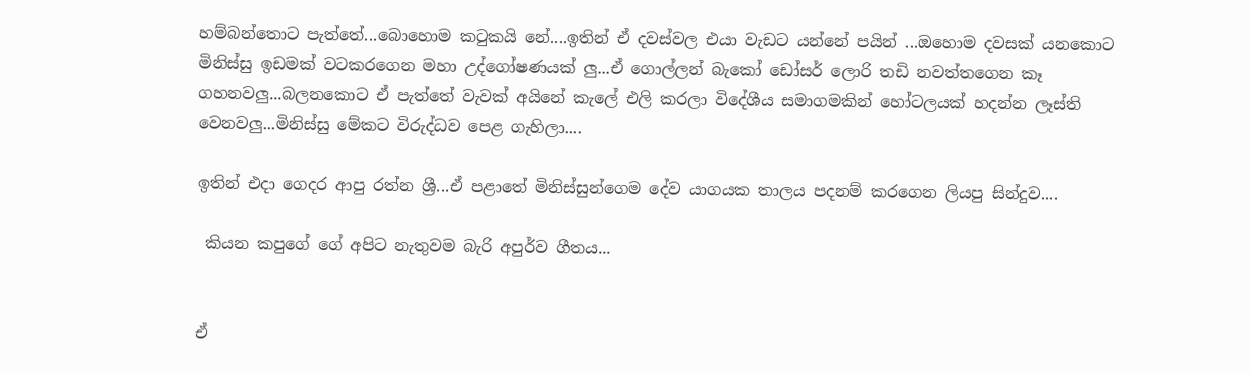හම්බන්තොට පැත්තේ...බොහොම කටුකයි නේ....ඉතින් ඒ දවස්වල එයා වැඩට යන්නේ පයින් ...ඔහොම දවසක් යනකොට මිනිස්සු ඉඩමක් වටකරගෙන මහා උද්ගෝෂණයක් ලු...ඒ ගොල්ලන් බැකෝ ඩෝසර් ලොරි තඩි නවත්තගෙන කෑ ගහනවලු...බලනකොට ඒ පැත්තේ වැවක් අයිනේ කැලේ එලි කරලා විදේශීය සමාගමකින් හෝටලයක් හදන්න ලෑස්ති වෙනවලු...මිනිස්සු මේකට විරුද්ධව පෙළ ගැහිලා....

ඉතින් එදා ගෙදර ආපු රත්න ශ්‍රී...ඒ පළාතේ මිනිස්සුන්ගෙම දේව යාගයක තාලය පදනම් කරගෙන ලියපු සින්දුව....

 කියන කපුගේ ගේ අපිට නැතුවම බැරි අපුර්ව ගීතය...


ඒ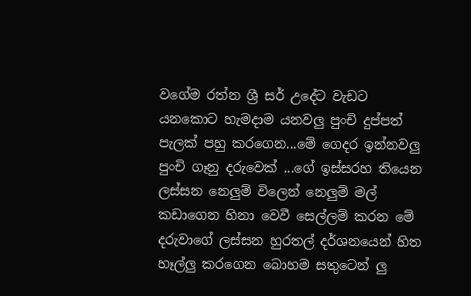වගේම රත්න ශ්‍රී සර් උදේට වැඩට යනකොට හැමදාම යනවලු පුංචි දුප්පත් පැලක් පහු කරගෙන...මේ ගෙදර ඉන්නවලු පුංචි ගෑනු දරුවෙක් ...ගේ ඉස්සරහ තියෙන ලස්සන නෙලුම් විලෙන් නෙලුම් මල් කඩාගෙන හිනා වෙවී සෙල්ලම් කරන මේ දරුවාගේ ලස්සන හුරතල් දර්ශනයෙන් හිත හෑල්ලු කරගෙන බොහම සතුටෙන් ලු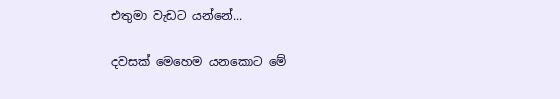එතුමා වැඩට යන්නේ...

දවසක් මෙහෙම යනකොට මේ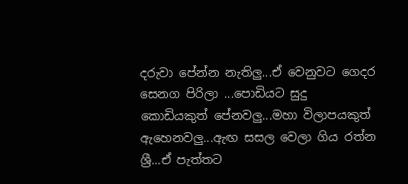දරුවා පේන්න නැතිලු...ඒ වෙනුවට ගෙදර සෙනග පිරිලා ...පොඩියට සුදු කොඩියකුත් පේනවලු...මහා විලාපයකුත් ඇහෙනවලු...ඇඟ සසල වෙලා ගිය රත්න ශ්‍රී...ඒ පැත්තට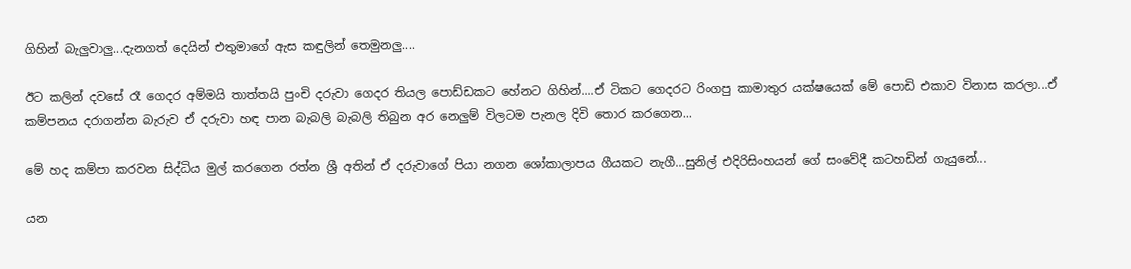ගිහින් බැලුවාලු...දැනගත් දෙයින් එතුමාගේ ඇස කඳුලින් තෙමුනලු....

ඊට කලින් දවසේ රෑ ගෙදර අම්මයි තාත්තයි පුංචි දරුවා ගෙදර තියල පොඩ්ඩකට හේනට ගිහින්....ඒ ටිකට ගෙදරට රිංගපු කාමාතුර යක්ෂයෙක් මේ පොඩි එකාව විනාස කරලා...ඒ කම්පනය දරාගන්න බැරුව ඒ දරුවා හඳ පාන බැබලි බැබලි තිබුන අර නෙලුම් විලටම පැනල දිවි තොර කරගෙන...

මේ හද කම්පා කරවන සිද්ධිය මුල් කරගෙන රත්න ශ්‍රී අතින් ඒ දරුවාගේ පියා නගන ශෝකාලාපය ගීයකට නැගී...සුනිල් එදිරිසිංහයන් ගේ සංවේදී කටහඩින් ගැයුනේ...

යන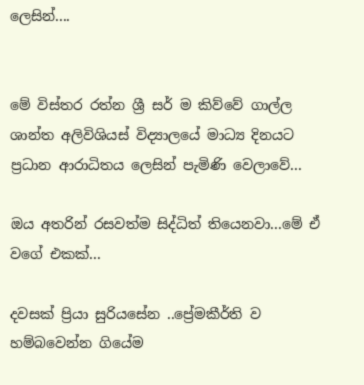ලෙසින්....


මේ විස්තර රත්න ශ්‍රී සර් ම කිව්වේ ගාල්ල ශාන්ත අලිවිශියස් විද්‍යාලයේ මාධ්‍ය දිනයට ප්‍රධාන ආරාධිතය ලෙසින් පැමිණි වෙලාවේ...

ඔය අතරින් රසවත්ම සිද්ධිත් තියෙනවා...මේ ඒ වගේ එකක්...

දවසක් ප්‍රියා සුරියසේන ..ප්‍රේමකීර්ති ව හම්බවෙන්න ගියේම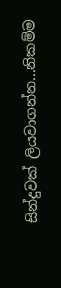සින්දුවක් ලියවාගන්න...නිකම්ම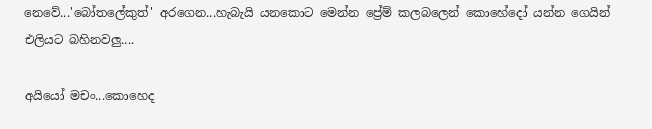නෙවේ...'බෝතලේකුත්' අරගෙන...හැබැයි යනකොට මෙන්න ප්‍රේම් කලබලෙන් කොහේදෝ යන්න ගෙයින් එලියට බහිනවලු....

අයියෝ මචං...කොහෙද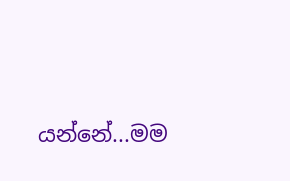යන්නේ...මම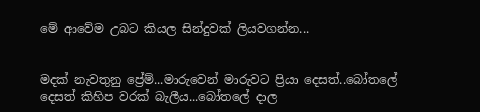මේ ආවේම උබට කියල සින්දුවක් ලියවගන්න...


මදක් නැවතුනු ප්‍රේම්...මාරුවෙන් මාරුවට ප්‍රියා දෙසත්..බෝතලේ දෙසත් කිහිප වරක් බැලීය...බෝතලේ දාල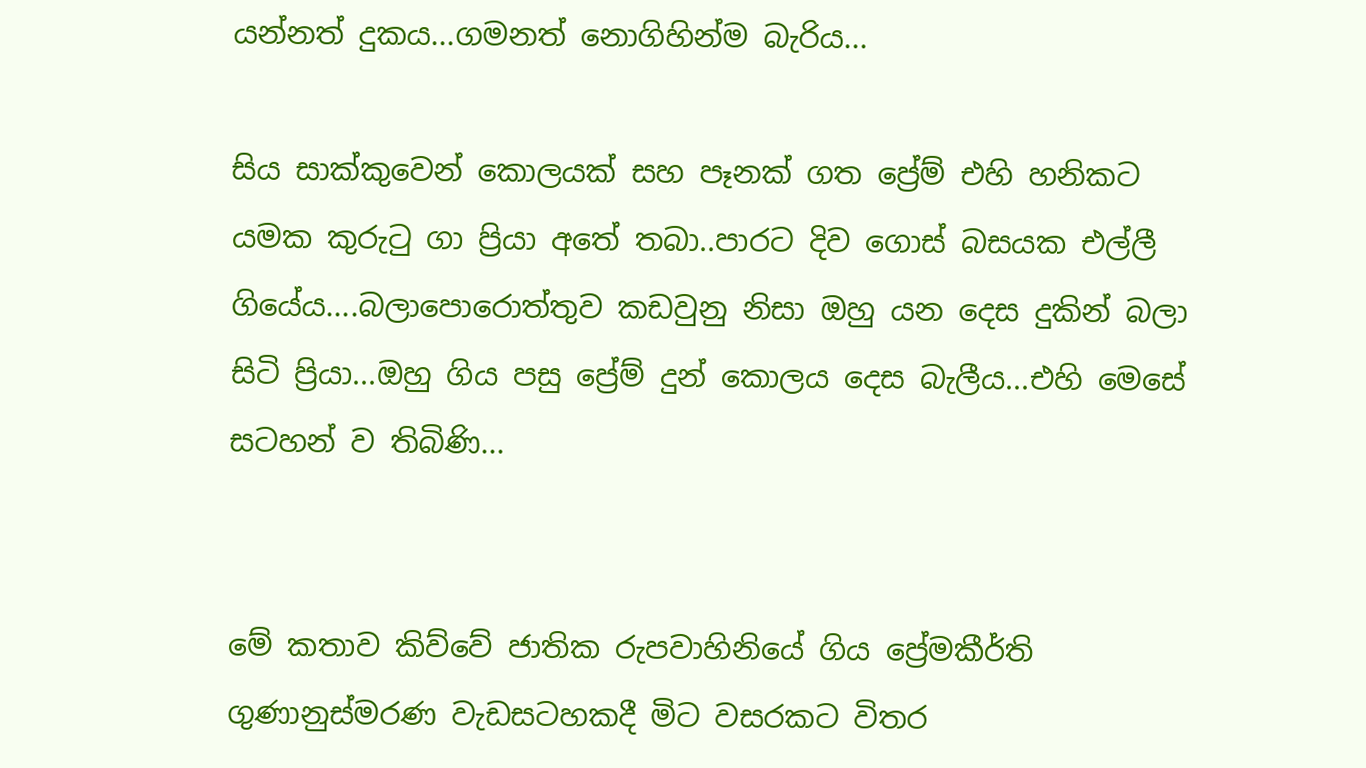යන්නත් දුකය...ගමනත් නොගිහින්ම බැරිය...

සිය සාක්කුවෙන් කොලයක් සහ පෑනක් ගත ප්‍රේම් එහි හනිකට යමක කුරුටු ගා ප්‍රියා අතේ තබා..පාරට දිව ගොස් බසයක එල්ලී ගියේය....බලාපොරොත්තුව කඩවුනු නිසා ඔහු යන දෙස දුකින් බලා සිටි ප්‍රියා...ඔහු ගිය පසු ප්‍රේම් දුන් කොලය දෙස බැලීය...එහි මෙසේ සටහන් ව තිබිණි...


මේ කතාව කිව්වේ ජාතික රුපවාහිනියේ ගිය ප්‍රේමකීර්ති ගුණානුස්මරණ වැඩසටහකදී මිට වසරකට විතර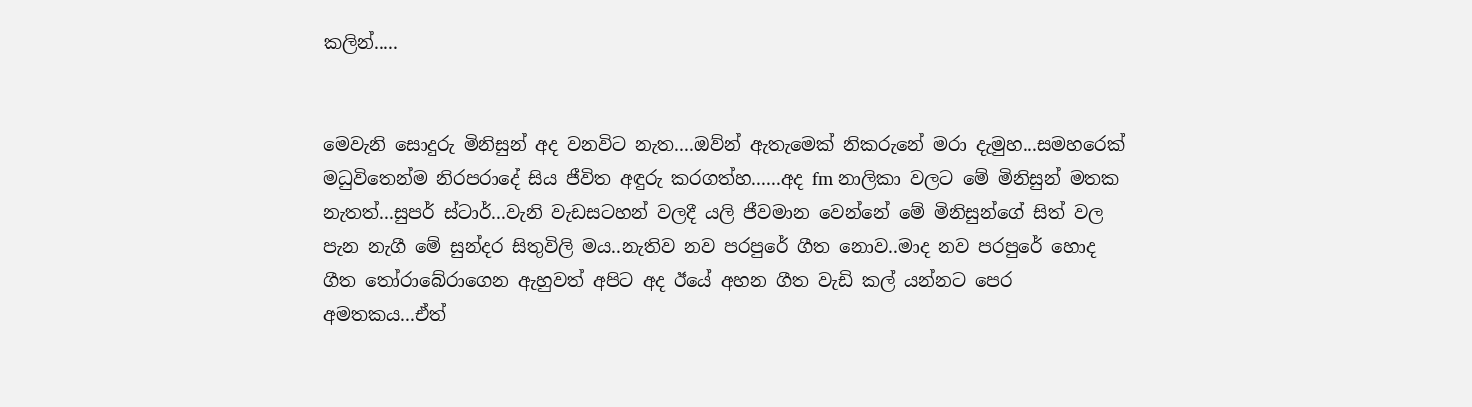කලින්.....


මෙවැනි සොදුරු මිනිසුන් අද වනවිට නැත....ඔව්න් ඇතැමෙක් නිකරුනේ මරා දැමුහ...සමහරෙක් මධුවිතෙන්ම නිරපරාදේ සිය ජීවිත අඳුරු කරගත්හ......අද fm නාලිකා වලට මේ මිනිසුන් මතක නැතත්...සුපර් ස්ටාර්...වැනි වැඩසටහන් වලදී යලි ජීවමාන වෙන්නේ මේ මිනිසුන්ගේ සිත් වල පැන නැගී මේ සුන්දර සිතුවිලි මය..නැතිව නව පරපුරේ ගීත නොව..මාද නව පරපුරේ හොද ගීත තෝරාබේරාගෙන ඇහුවත් අපිට අද ඊයේ අහන ගීත වැඩි කල් යන්නට පෙර අමතකය...ඒත්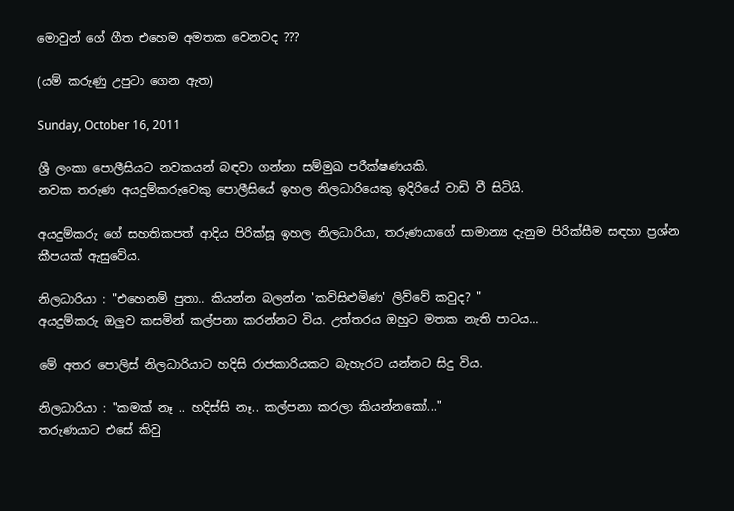මොවුන් ගේ ගීත එහෙම අමතක වෙනවද ???

(යම් කරුණු උපුටා ගෙන ඇත)

Sunday, October 16, 2011

ශ්‍රී ලංකා පොලීසියට නවකයන් බඳවා ගන්නා සම්මුඛ පරීක්ෂණයකි.
නවක තරුණ අයදුම්කරුවෙකු පොලීසියේ ඉහල නිලධාරියෙකු ඉදිරියේ වාඩි වී සිටියි.

අයදුම්කරු ගේ සහතිකපත් ආදිය පිරික්සූ ඉහල නිලධාරියා, තරුණයාගේ සාමාන්‍ය දැනුම පිරික්සීම සඳහා ප්‍රශ්න කීපයක් ඇසුවේය.

නිලධාරියා : "එහෙනම් පුතා.. කියන්න බලන්න 'කව්සිළුමිණ' ලිව්වේ කවුද? "
අයදුම්කරු ඔලුව කසමින් කල්පනා කරන්නට විය. උත්තරය ඔහුට මතක නැති පාටය...

මේ අතර පොලිස් නිලධාරියාට හදිසි රාජකාරියකට බැහැරට යන්නට සිදු විය.

නිලධාරියා : "කමක් නෑ .. හදිස්සි නෑ.. කල්පනා කරලා කියන්නකෝ..."
තරුණයාට එසේ කිවු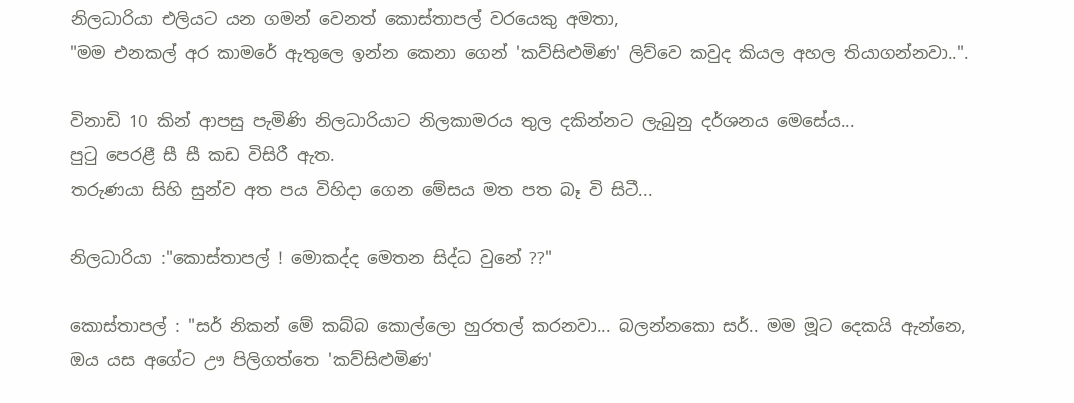නිලධාරියා එලියට යන ගමන් වෙනත් කොස්තාපල් වරයෙකු අමතා,
"මම එනකල් අර කාමරේ ඇතුලෙ ඉන්න කෙනා ගෙන් 'කව්සිළුමිණ' ලිව්වෙ කවුද කියල අහල තියාගන්නවා..".

විනාඩි 10 කින් ආපසු පැමිණි නිලධාරියාට නිලකාමරය තුල දකින්නට ලැබුනු දර්ශනය මෙසේය...
පුටු පෙරළී සී සී කඩ විසිරී ඇත.
තරුණයා සිහි සුන්ව අත පය විහිදා ගෙන මේසය මත පත බෑ වි සිටී...

නිලධාරියා :"කොස්තාපල් ! මොකද්ද මෙතන සිද්ධ වුනේ ??"

කොස්තාපල් : "සර් නිකන් මේ කබ්බ කොල්ලො හුරතල් කරනවා... බලන්නකො සර්.. මම මූට දෙකයි ඇන්නෙ, ඔය යස අගේට ඌ පිලිගත්තෙ 'කව්සිළුමිණ'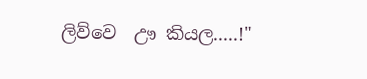ලිව්වෙ  ඌ කියල.....!"